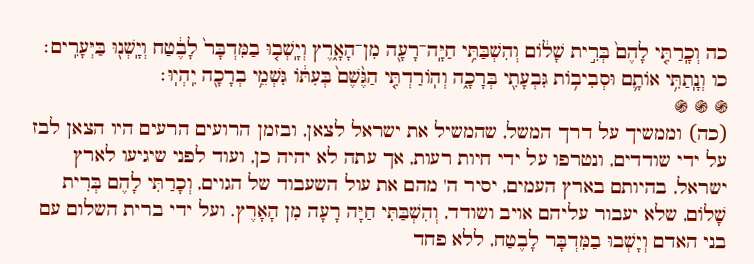כה וְכָֽרַתִּ֤י לָהֶם֙ בְּרִ֣ית שָׁל֔וֹם וְהִשְׁבַּתִּ֥י חַיָּֽה־רָעָ֖ה מִן־הָאָ֑רֶץ וְיָֽשְׁב֤וּ בַמִּדְבָּר֙ לָבֶ֔טַח וְיָֽשְׁנ֖וּ בַּיְּעָרִֽים׃ כו וְנָֽתַתִּ֥י אוֹתָ֛ם וּסְבִיב֥וֹת גִּבְעָתִ֖י בְּרָכָ֑ה וְהֽוֹרַדְתִּ֤י הַגֶּ֨שֶׁם֙ בְּעִתּ֔וֹ גִּשְׁמֵ֥י בְרָכָ֖ה יִֽהְיֽוּ׃
֍ ֍ ֍
(כה) וממשיך על דרך המשל, שהמשיל את ישראל לצאן, ובזמן הרועים הרעים היו הצאן לבז על ידי שודדים, ונטרפו על ידי חיות רעות, אך עתה לא יהיה כן, ועוד לפני שיגיעו לארץ ישראל, בהיותם בארץ העמים, יסיר ה' מהם את עול השעבוד של הגוים, וְכָרַתִּי לָהֶם בְּרִית שָׁלוֹם, שלא יעבור עליהם אויב ושודד, וְהִשְׁבַּתִּי חַיָּה רָעָה מִן הָאָרֶץ. ועל ידי ברית השלום עם בני האדם וְיָשְׁבוּ בַמִּדְבָּר לָבֶטַח, ללא פחד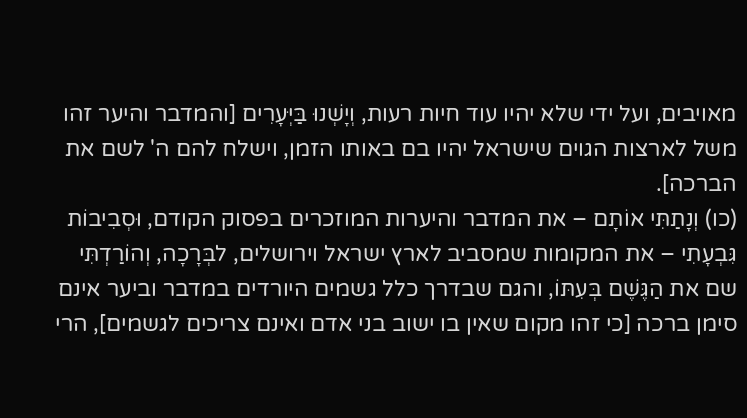מאויבים, ועל ידי שלא יהיו עוד חיות רעות, וְיָשְׁנוּ בַּיְּעָרִים [והמדבר והיער זהו משל לארצות הגוים שישראל יהיו בם באותו הזמן, וישלח להם ה' לשם את הברכה].
(כו) וְנָתַתִּי אוֹתָם – את המדבר והיערות המוזכרים בפסוק הקודם, וּסְבִיבוֹת גִּבְעָתִי – את המקומות שמסביב לארץ ישראל וירושלים, לבְּרָכָה, וְהוֹרַדְתִּי שם את הַגֶּשֶׁם בְּעִתּוֹ, והגם שבדרך כלל גשמים היורדים במדבר וביער אינם סימן ברכה [כי זהו מקום שאין בו ישוב בני אדם ואינם צריכים לגשמים], הרי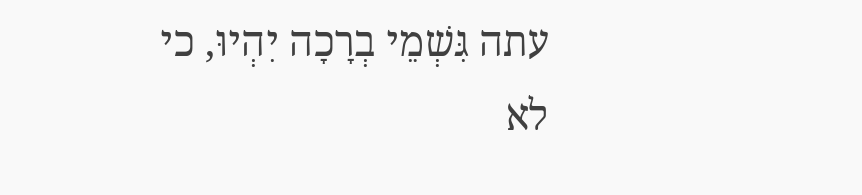עתה גִּשְׁמֵי בְרָכָה יִהְיוּ, כי לא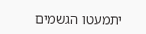יתמעטו הגשמים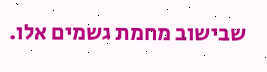שבישוב מחמת גשמים אלו.